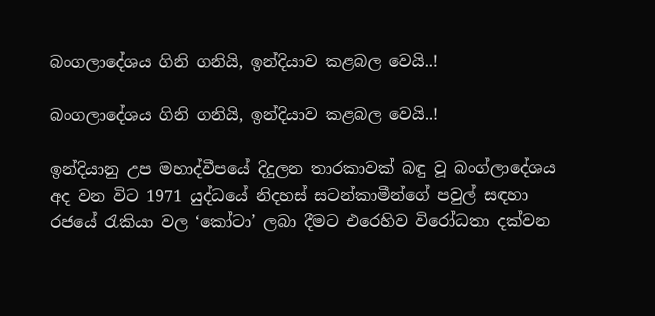බංගලාදේශය ගිනි ගනියි, ඉන්දියාව කළබල වෙයි..!

බංගලාදේශය ගිනි ගනියි, ඉන්දියාව කළබල වෙයි..!

ඉන්දියානු උප මහාද්වීපයේ දිදුලන තාරකාවක් බඳු වූ බංග්ලාදේශය අද වන විට 1971 යුද්ධයේ නිදහස් සටන්කාමීන්ගේ පවුල් සඳහා රජයේ රැකියා වල ‘කෝටා’ ලබා දීමට එරෙහිව විරෝධතා දක්වන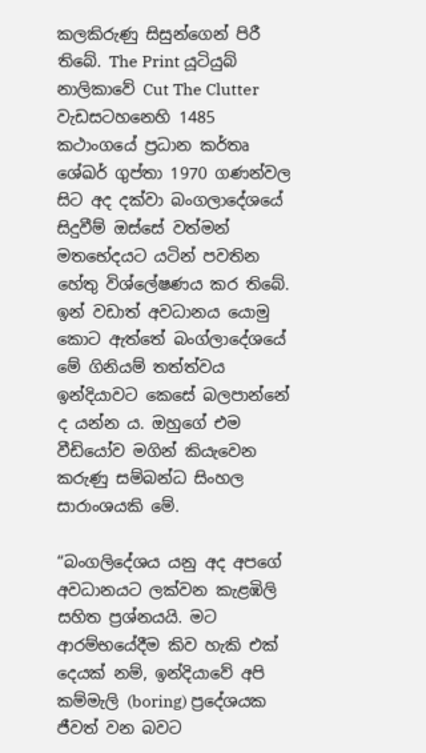කලකිරුණු සිසුන්ගෙන් පිරී තිබේ. The Print යූටියුබ් නාලිකාවේ Cut The Clutter වැඩසටහනෙහි 1485 කථාංගයේ ප්‍රධාන කර්තෘ ශේඛර් ගුප්තා 1970 ගණන්වල සිට අද දක්වා බංගලාදේශයේ සිදුවීම් ඔස්සේ වත්මන් මතභේදයට යටින් පවතින හේතු විශ්ලේෂණය කර තිබේ. ඉන් වඩාත් අවධානය යොමු කොට ඇත්තේ බංග්ලාදේශයේ මේ ගිනියම් තත්ත්වය ඉන්දියාවට කෙසේ බලපාන්නේ ද යන්න ය. ඔහුගේ එම වීඩියෝව මගින් කියැවෙන කරුණු සම්බන්ධ සිංහල සාරාංශයකි මේ.

“බංගලිදේශය යනු අද අපගේ අවධානයට ලක්වන කැළඹිලි සහිත ප්‍රශ්නයයි. මට ආරම්භයේදීම කිව හැකි එක් දෙයක් නම්, ඉන්දියාවේ අපි කම්මැලි (boring) ප්‍රදේශයක ජීවත් වන බවට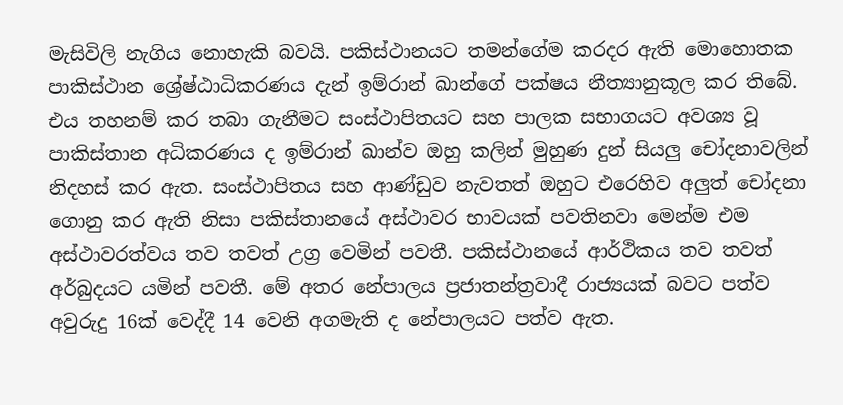මැසිවිලි නැගිය නොහැකි බවයි. පකිස්ථානයට තමන්ගේම කරදර ඇති මොහොතක පාකිස්ථාන ශ්‍රේෂ්ඨාධිකරණය දැන් ඉම්රාන් ඛාන්ගේ පක්ෂය නීත්‍යානුකූල කර තිබේ. එය තහනම් කර තබා ගැනීමට සංස්ථාපිතයට සහ පාලක සභාගයට අවශ්‍ය වූ පාකිස්තාන අධිකරණය ද ඉම්රාන් ඛාන්ව ඔහු කලින් මුහුණ දුන් සියලු චෝදනාවලින් නිදහස් කර ඇත. සංස්ථාපිතය සහ ආණ්ඩුව නැවතත් ඔහුට එරෙහිව අලුත් චෝදනා ගොනු කර ඇති නිසා පකිස්තානයේ අස්ථාවර භාවයක් පවතිනවා මෙන්ම එම අස්ථාවරත්වය තව තවත් උග්‍ර වෙමින් පවතී. පකිස්ථානයේ ආර්ථිකය තව තවත් අර්බුදයට යමින් පවතී. මේ අතර නේපාලය ප්‍රජාතන්ත්‍රවාදී රාජ්‍යයක් බවට පත්ව අවුරුදු 16ක් වෙද්දී 14 වෙනි අගමැති ද නේපාලයට පත්ව ඇත.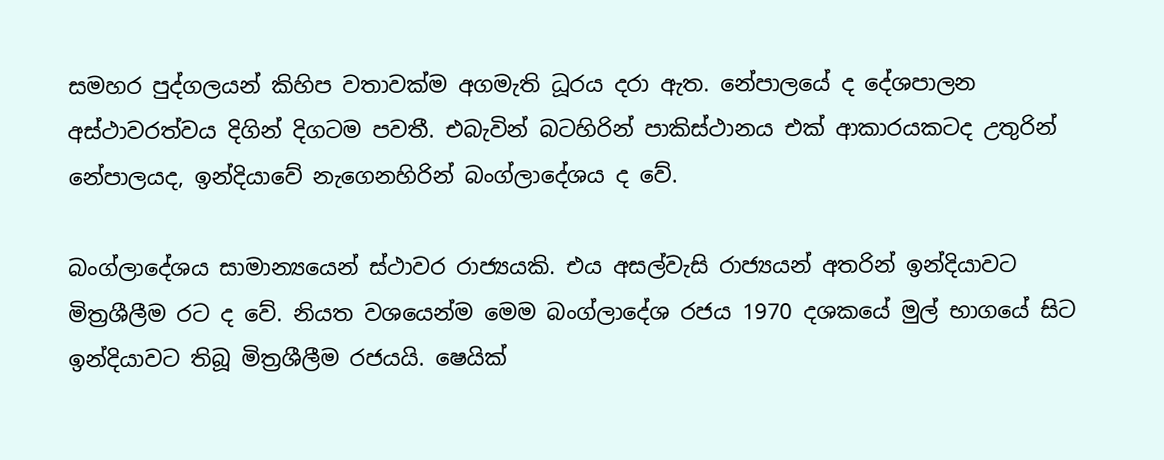සමහර පුද්ගලයන් කිහිප වතාවක්ම අගමැති ධූරය දරා ඇත. නේපාලයේ ද දේශපාලන අස්ථාවරත්වය දිගින් දිගටම පවතී. එබැවින් බටහිරින් පාකිස්ථානය එක් ආකාරයකටද උතුරින් නේපාලයද, ඉන්දියාවේ නැගෙනහිරින් බංග්ලාදේශය ද වේ.

බංග්ලාදේශය සාමාන්‍යයෙන් ස්ථාවර රාජ්‍යයකි. එය අසල්වැසි රාජ්‍යයන් අතරින් ඉන්දියාවට මිත්‍රශීලීම රට ද වේ. නියත වශයෙන්ම මෙම බංග්ලාදේශ රජය 1970 දශකයේ මුල් භාගයේ සිට ඉන්දියාවට තිබූ මිත්‍රශීලීම රජයයි. ෂෙයික්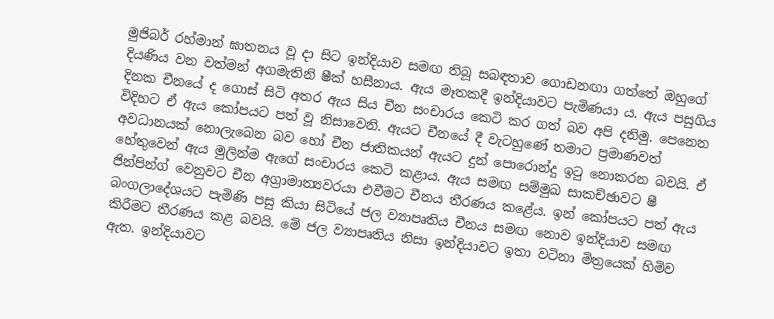මුජිබර් රහ්මාන් ඝාතනය වූ දා සිට ඉන්දියාව සමඟ තිබූ සබඳතාව ගොඩනඟා ගත්තේ ඔහුගේ දියණිය වන වත්මන් අගමැතිනි ෂීක් හසීනාය. ඇය මෑතකදී ඉන්දියාවට පැමිණයා ය. ඇය පසුගිය දිනක චීනයේ ද ගොස් සිටි අතර ඇය සිය චීන සංචාරය කෙටි කර ගත් බව අපි දනිමු. පෙනෙන විදිහට ඒ ඇය කෝපයට පත් වූ නිසාවෙනි. ඇයට චීනයේ දී වැටහුණේ තමාට ප්‍රමාණවත් අවධානයක් නොලැබෙන බව හෝ චීන ජාතිකයන් ඇයට දුන් පොරොන්දු ඉටු නොකරන බවයි. ඒ හේතුවෙන් ඇය මුලින්ම ඇගේ සංචාරය කෙටි කළාය. ඇය සමඟ සම්මුඛ සාකච්ඡාවට ෂී ජින්පින්ග් වෙනුවට චීන අග්‍රාමාත්‍යවරයා එවීමට චීනය තීරණය කළේය. ඉන් කෝපයට පත් ඇය බංගලාදේශයට පැමිණි පසු කියා සිටියේ ජල ව්‍යාපෘතිය චීනය සමඟ නොව ඉන්දියාව සමඟ කිරීමට තීරණය කළ බවයි. මේ ජල ව්‍යාපෘතිය නිසා ඉන්දියාවට ඉතා වටිනා මිත්‍රයෙක් හිමිව ඇත. ඉන්දියාවට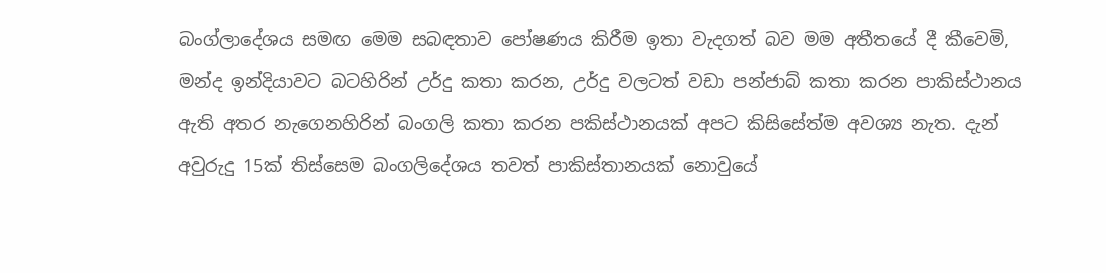බංග්ලාදේශය සමඟ මෙම සබඳතාව පෝෂණය කිරීම ඉතා වැදගත් බව මම අතීතයේ දී කීවෙමි, මන්ද ඉන්දියාවට බටහිරින් උර්දු කතා කරන, උර්දු වලටත් වඩා පන්ජාබ් කතා කරන පාකිස්ථානය ඇති අතර නැගෙනහිරින් බංගලි කතා කරන පකිස්ථානයක් අපට කිසිසේත්ම අවශ්‍ය නැත. දැන් අවුරුදු 15ක් තිස්සෙම බංගලිදේශය තවත් පාකිස්තානයක් නොවුයේ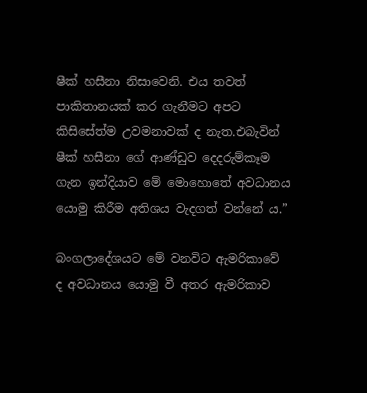ෂීක් හසීනා නිසාවෙනි. එය තවත් පාකිතානයක් කර ගැනීමට අපට කිසිසේත්ම උවමනාවක් ද නැත.එබැවින් ෂීක් හසීනා ගේ ආණ්ඩුව දෙදරුම්කෑම ගැන ඉන්දියාව මේ මොහොතේ අවධානය යොමු කිරීම අතිශය වැදගත් වන්නේ ය.”

බංගලාදේශයට මේ වනවිට ඇමරිකාවේ ද අවධානය යොමු වී අතර ඇමරිකාව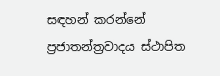සඳහන් කරන්නේ ප්‍රජාතන්ත්‍රවාදය ස්ථාපිත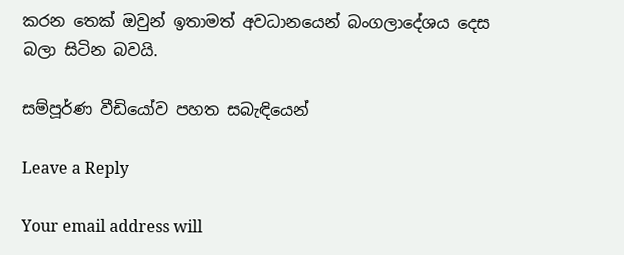කරන තෙක් ඔවුන් ඉතාමත් අවධානයෙන් බංගලාදේශය දෙස බලා සිටින බවයි.

සම්පූර්ණ වීඩියෝව පහත සබැඳියෙන්

Leave a Reply

Your email address will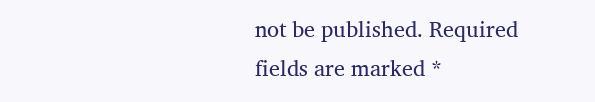not be published. Required fields are marked *